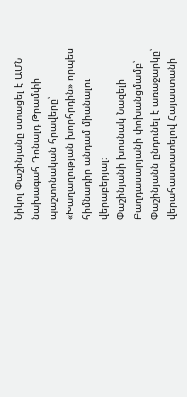Նիկոլ Փաշինյանը ստացել է ԱՄՆ նախագահ Դոնալդ Թրամփի պաշտոնական հրավերը՝ «Խաղաղության խորհրդին» որպես հիմնադիր անդամ միանալու վերաբերյալ։
Փաշինյանի խոսնակ Նազելի Բաղդասարյանի փոխանցմամբ՝ Փաշինյանն ընդունել է առաջարկը՝ վերահաստատելով Հայաստանի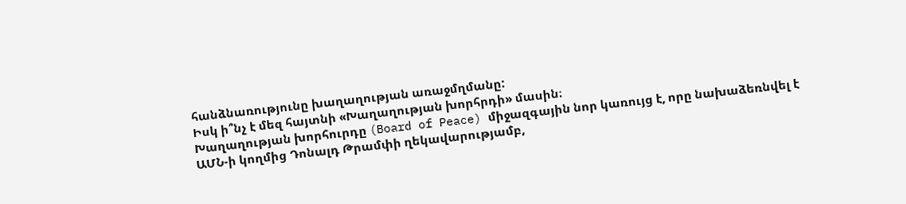հանձնառությունը խաղաղության առաջմղմանը:
Իսկ ի՞նչ է մեզ հայտնի «Խաղաղության խորհրդի» մասին։
Խաղաղության խորհուրդը (Board of Peace) միջազգային նոր կառույց է, որը նախաձեռնվել է ԱՄՆ-ի կողմից Դոնալդ Թրամփի ղեկավարությամբ,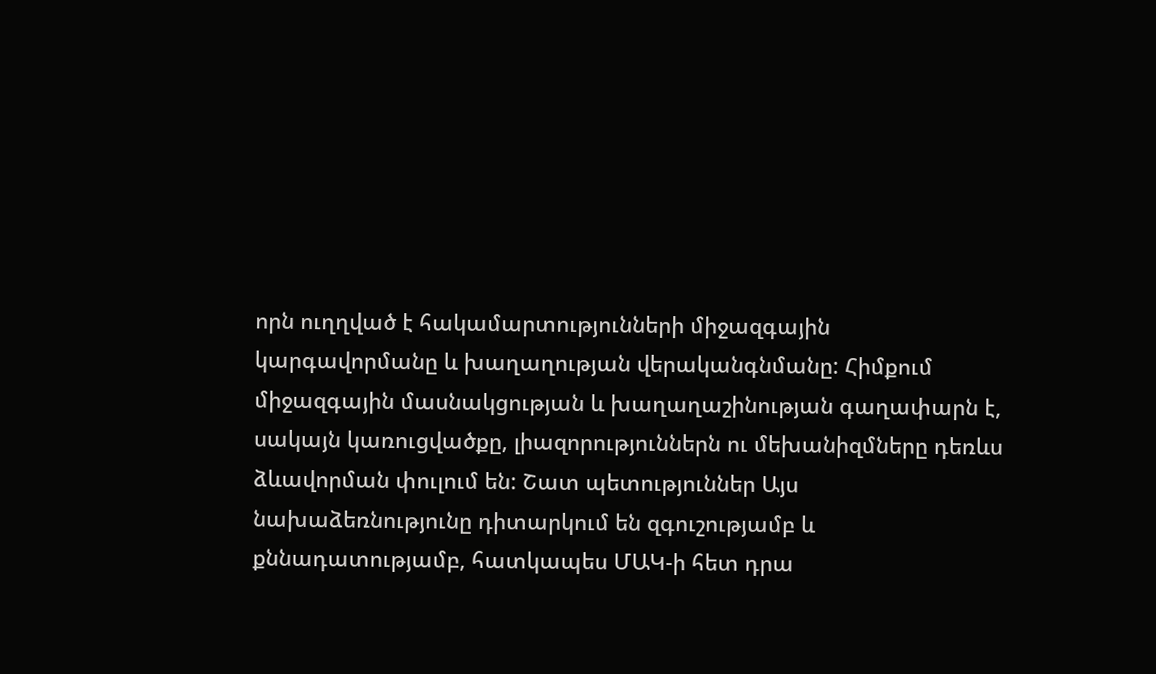որն ուղղված է հակամարտությունների միջազգային կարգավորմանը և խաղաղության վերականգնմանը: Հիմքում միջազգային մասնակցության և խաղաղաշինության գաղափարն է, սակայն կառուցվածքը, լիազորություններն ու մեխանիզմները դեռևս ձևավորման փուլում են: Շատ պետություններ Այս նախաձեռնությունը դիտարկում են զգուշությամբ և քննադատությամբ, հատկապես ՄԱԿ-ի հետ դրա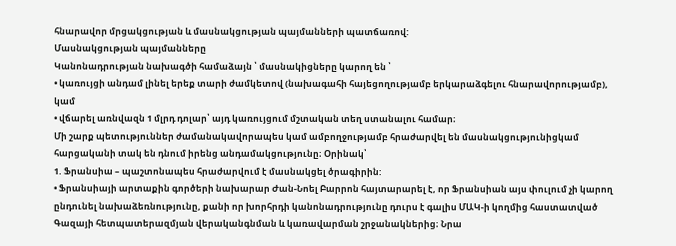հնարավոր մրցակցության և մասնակցության պայմանների պատճառով:
Մասնակցության պայմանները
Կանոնադրության նախագծի համաձայն ՝ մասնակիցները կարող են ՝
• կառույցի անդամ լինել երեք տարի ժամկետով (նախագահի հայեցողությամբ երկարաձգելու հնարավորությամբ), կամ
• վճարել առնվազն 1 մլրդ դոլար՝ այդ կառույցում մշտական տեղ ստանալու համար։
Մի շարք պետություններ ժամանակավորապես կամ ամբողջությամբ հրաժարվել են մասնակցությունիցկամ հարցականի տակ են դնում իրենց անդամակցությունը։ Օրինակ՝
1. Ֆրանսիա – պաշտոնապես հրաժարվում է մասնակցել ծրագիրին:
• Ֆրանսիայի արտաքին գործերի նախարար Ժան-Նոել Բարրոն հայտարարել է, որ Ֆրանսիան այս փուլում չի կարող ընդունել նախաձեռնությունը, քանի որ խորհրդի կանոնադրությունը դուրս է գալիս ՄԱԿ-ի կողմից հաստատված Գազայի հետպատերազմյան վերականգնման և կառավարման շրջանակներից։ Նրա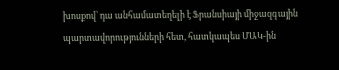խոսքով՝ դա անհամատեղելի է Ֆրանսիայի միջազգային պարտավորությունների հետ, հատկապես ՄԱԿ-ին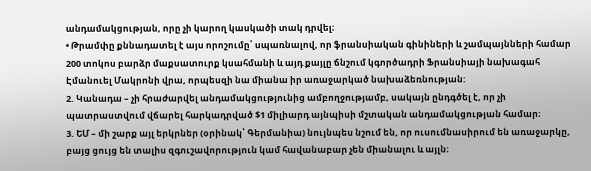անդամակցության, որը չի կարող կասկածի տակ դրվել։
• Թրամփը քննադատել է այս որոշումը՝ սպառնալով, որ ֆրանսիական գինիների և շամպայնների համար 200 տոկոս բարձր մաքսատուրք կսահմանի և այդ քայլը ճնշում կգործադրի Ֆրանսիայի նախագահ Էմանուել Մակրոնի վրա, որպեսզի նա միանա իր առաջարկած նախաձեռնության:
2. Կանադա – չի հրաժարվել անդամակցությունից ամբողջությամբ, սակայն ընդգծել է, որ չի պատրաստվում վճարել հարկադրված $1 միլիարդ այնպիսի մշտական անդամակցության համար։
3. ԵՄ – մի շարք այլ երկրներ (օրինակ՝ Գերմանիա) նույնպես նշում են, որ ուսումնասիրում են առաջարկը, բայց ցույց են տալիս զգուշավորություն կամ հավանաբար չեն միանալու և այլն։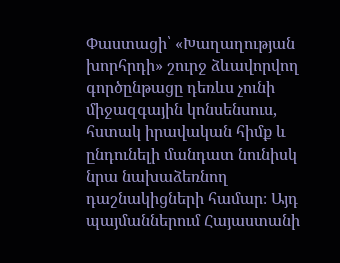Փաստացի՝ «Խաղաղության խորհրդի» շուրջ ձևավորվող գործընթացը դեռևս չունի միջազգային կոնսենսուս, հստակ իրավական հիմք և ընդունելի մանդատ նունիսկ նրա նախաձեռնող դաշնակիցների համար։ Այդ պայմաններում Հայաստանի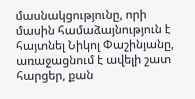մասնակցությունը, որի մասին համաձայնություն է հայտնել Նիկոլ Փաշինյանը, առաջացնում է ավելի շատ հարցեր, քան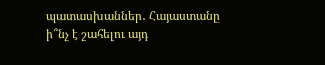պատասխաններ․ Հայաստանը ի՞նչ է շահելու այդ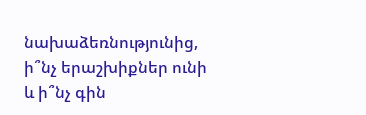նախաձեռնությունից, ի՞նչ երաշխիքներ ունի և ի՞նչ գին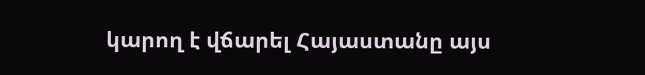կարող է վճարել Հայաստանը այս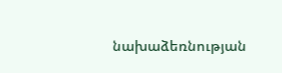նախաձեռնության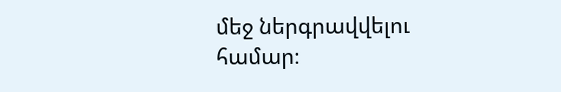մեջ ներգրավվելու համար։